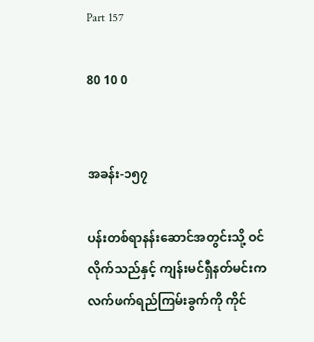Part 157

80 10 0


အခန်း-၁၅၇

ပန်းတစ်ရာနန်းဆောင်အတွင်းသို့ ဝင်လိုက်သည်နှင့် ကျန်းမင်ရှီနတ်မင်းက လက်ဖက်ရည်ကြမ်းခွက်ကို ကိုင်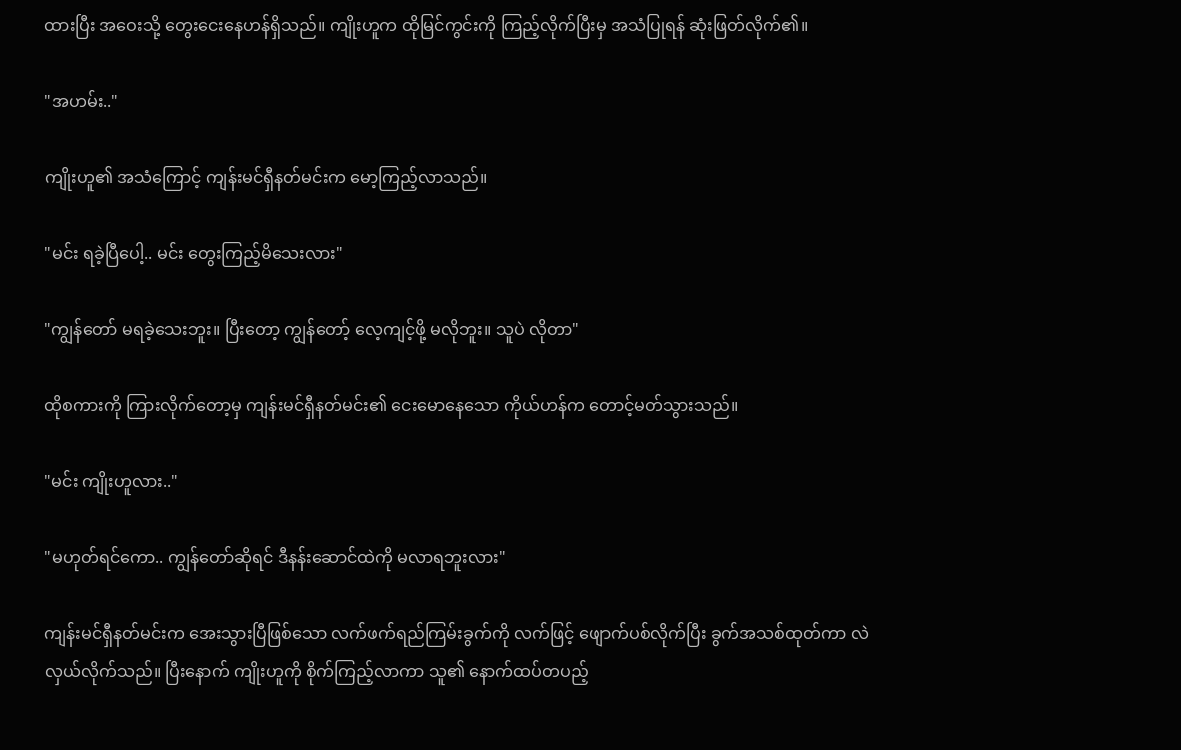ထားပြီး အဝေးသို့ တွေးငေးနေဟန်ရှိသည်။ ကျိုးဟူက ထိုမြင်ကွင်းကို ကြည့်လိုက်ပြီးမှ အသံပြုရန် ဆုံးဖြတ်လိုက်၏။

"အဟမ်း.."

ကျိုးဟူ၏ အသံကြောင့် ကျန်းမင်ရှီနတ်မင်းက မော့ကြည့်လာသည်။

"မင်း ရခဲ့ပြီပေါ့.. မင်း တွေးကြည့်မိသေးလား"

"ကျွန်တော် မရခဲ့သေးဘူး။ ပြီးတော့ ကျွန်တော့် လေ့ကျင့်ဖို့ မလိုဘူး။ သူပဲ လိုတာ"

ထိုစကားကို ကြားလိုက်တော့မှ ကျန်းမင်ရှီနတ်မင်း၏ ငေးမောနေသော ကိုယ်ဟန်က တောင့်မတ်သွားသည်။

"မင်း ကျိုးဟူလား.."

"မဟုတ်ရင်ကော.. ကျွန်တော်ဆိုရင် ဒီနန်းဆောင်ထဲကို မလာရဘူးလား"

ကျန်းမင်ရှီနတ်မင်းက အေးသွားပြီဖြစ်သော လက်ဖက်ရည်ကြမ်းခွက်ကို လက်ဖြင့် ဖျောက်ပစ်လိုက်ပြီး ခွက်အသစ်ထုတ်ကာ လဲလှယ်လိုက်သည်။ ပြီးနောက် ကျိုးဟူကို စိုက်ကြည့်လာကာ သူ၏ နောက်ထပ်တပည့်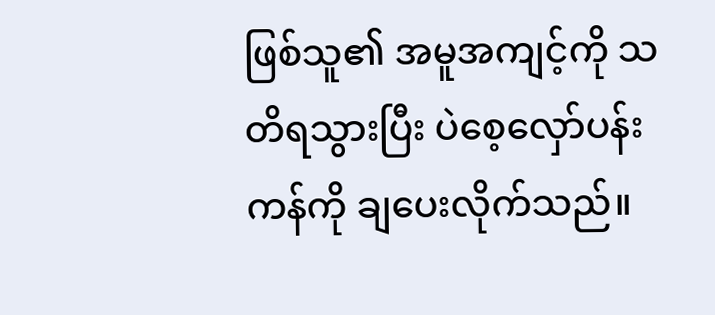ဖြစ်သူ၏ အမူအကျင့်ကို သတိရသွားပြီး ပဲစေ့လှော်ပန်းကန်ကို ချပေးလိုက်သည်။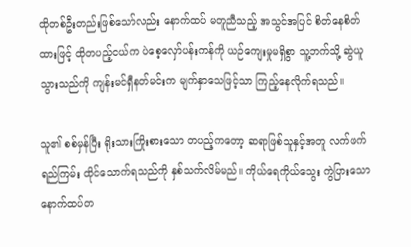ထိုတစ်ဦးတည်းဖြစ်သော်လည်း နောက်ထပ် မတူညီသည့် အသွင်အပြင် စိတ်နေစိတ်ထားဖြင့် ထိုတပည့်ငယ်က ပဲစေ့လှော်ပန်းကန်ကို ယဉ်ကျေးမှုမရှိစွာ သူ့ဘက်သို့ ဆွဲယူသွားသည်ကို ကျန်းမင်ရှီနတ်မင်းက မျက်နှာသေဖြင့်သာ ကြည့်နေလိုက်ရသည်။

သူ၏ စစ်မှန်ပြီး ရိုးသားကြိုးစားသော တပည့်ကတော့ ဆရာဖြစ်သူနှင့်အတူ လက်ဖက်ရည်ကြမ်း ထိုင်သောက်ရသည်ကို နှစ်သက်လိမ်မည်။ ကိုယ်ရေကိုယ်သွေး ကွဲပြားသော နောက်ထပ်တ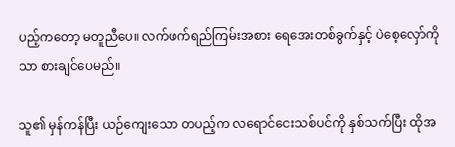ပည့်ကတော့ မတူညီပေ။ လက်ဖက်ရည်ကြမ်းအစား ရေအေးတစ်ခွက်နှင့် ပဲစေ့လှော်ကိုသာ စားချင်ပေမည်။

သူ၏ မှန်ကန်ပြီး ယဉ်ကျေးသော တပည့်က လရောင်ငေးသစ်ပင်ကို နှစ်သက်ပြီး ထိုအ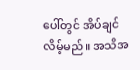ပေါ်တွင် အိပ်ချင်လိမ့်မည်။ အသိအ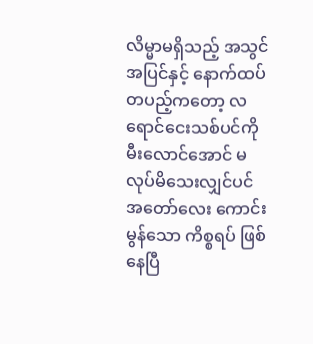လိမ္မာမရှိသည့် အသွင်အပြင်နှင့် နောက်ထပ်တပည့်ကတော့ လရောင်ငေးသစ်ပင်ကို မီးလောင်အောင် မလုပ်မိသေးလျှင်ပင် အတော်လေး ကောင်းမွန်သော ကိစ္စရပ် ဖြစ်နေပြီ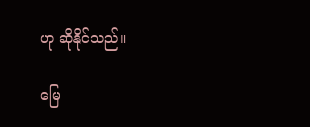ဟု ဆိုနိုင်သည်။

မြေ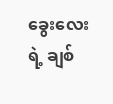ခွေးလေးရဲ့ ချစ်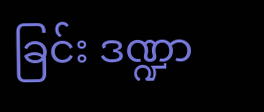ခြင်း ဒဏ္ဍာ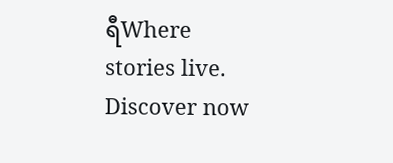ရီWhere stories live. Discover now